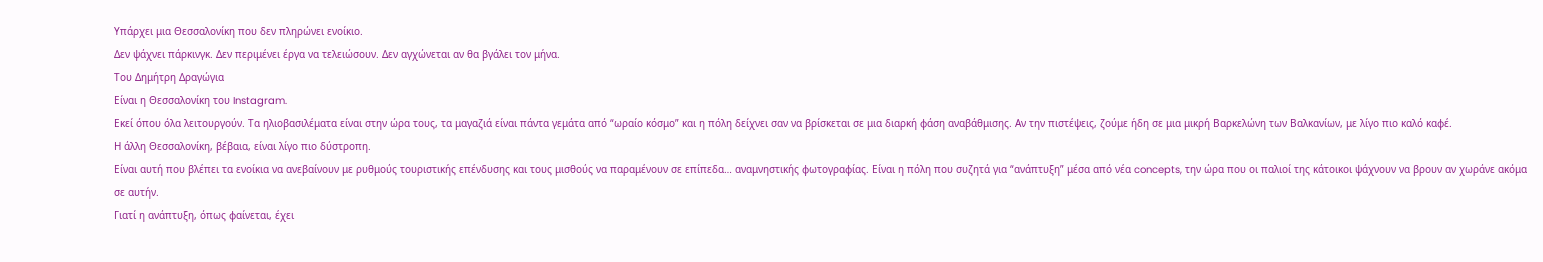Υπάρχει μια Θεσσαλονίκη που δεν πληρώνει ενοίκιο.
Δεν ψάχνει πάρκινγκ. Δεν περιμένει έργα να τελειώσουν. Δεν αγχώνεται αν θα βγάλει τον μήνα.
Του Δημήτρη Δραγώγια
Είναι η Θεσσαλονίκη του Instagram.
Εκεί όπου όλα λειτουργούν. Τα ηλιοβασιλέματα είναι στην ώρα τους, τα μαγαζιά είναι πάντα γεμάτα από “ωραίο κόσμο” και η πόλη δείχνει σαν να βρίσκεται σε μια διαρκή φάση αναβάθμισης. Αν την πιστέψεις, ζούμε ήδη σε μια μικρή Βαρκελώνη των Βαλκανίων, με λίγο πιο καλό καφέ.
Η άλλη Θεσσαλονίκη, βέβαια, είναι λίγο πιο δύστροπη.
Είναι αυτή που βλέπει τα ενοίκια να ανεβαίνουν με ρυθμούς τουριστικής επένδυσης και τους μισθούς να παραμένουν σε επίπεδα… αναμνηστικής φωτογραφίας. Είναι η πόλη που συζητά για “ανάπτυξη” μέσα από νέα concepts, την ώρα που οι παλιοί της κάτοικοι ψάχνουν να βρουν αν χωράνε ακόμα σε αυτήν.
Γιατί η ανάπτυξη, όπως φαίνεται, έχει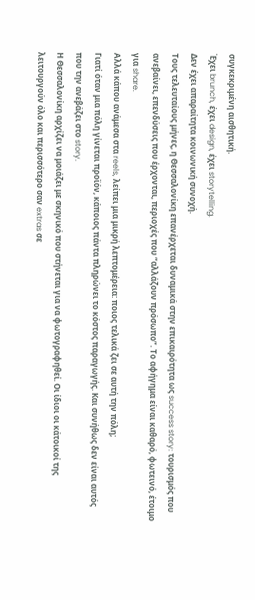συγκεκριμένη αισθητική.
Έχει brunch, έχει design, έχει storytelling.
Δεν έχει απαραίτητα κοινωνική συνοχή.
Τους τελευταίους μήνες, η Θεσσαλονίκη επανέρχεται δυναμικά στην επικαιρότητα ως success story: τουρισμός που ανεβαίνει, επενδύσεις που έρχονται, περιοχές που “αλλάζουν πρόσωπο”. Το αφήγημα είναι καθαρό, φωτεινό, έτοιμο για share.
Αλλά κάπου ανάμεσα στα reels, λείπει μια μικρή λεπτομέρεια: ποιος τελικά ζει σε αυτή την πόλη;
Γιατί όταν μια πόλη γίνεται προϊόν, κάποιος πάντα πληρώνει το κόστος παραγωγής. Και συνήθως δεν είναι αυτός που την ανεβάζει στο story.
Η Θεσσαλονίκη αρχίζει να μοιάζει με σκηνικό που στήνεται για να φωτογραφηθεί. Οι ίδιοι οι κάτοικοί της λειτουργούν όλο και περισσότερο σαν extras σε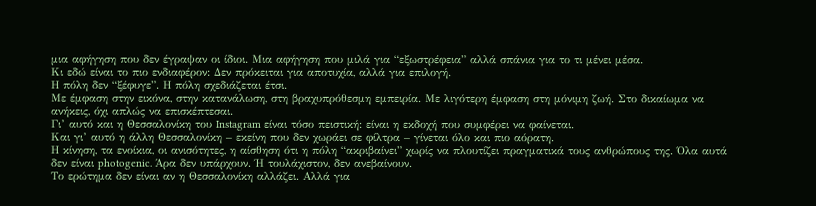μια αφήγηση που δεν έγραψαν οι ίδιοι. Μια αφήγηση που μιλά για “εξωστρέφεια” αλλά σπάνια για το τι μένει μέσα.
Κι εδώ είναι το πιο ενδιαφέρον: Δεν πρόκειται για αποτυχία, αλλά για επιλογή.
Η πόλη δεν “ξέφυγε”. Η πόλη σχεδιάζεται έτσι.
Με έμφαση στην εικόνα, στην κατανάλωση, στη βραχυπρόθεσμη εμπειρία. Με λιγότερη έμφαση στη μόνιμη ζωή. Στο δικαίωμα να ανήκεις, όχι απλώς να επισκέπτεσαι.
Γι’ αυτό και η Θεσσαλονίκη του Instagram είναι τόσο πειστική: είναι η εκδοχή που συμφέρει να φαίνεται.
Και γι’ αυτό η άλλη Θεσσαλονίκη – εκείνη που δεν χωράει σε φίλτρα – γίνεται όλο και πιο αόρατη.
Η κίνηση, τα ενοίκια, οι ανισότητες, η αίσθηση ότι η πόλη “ακριβαίνει” χωρίς να πλουτίζει πραγματικά τους ανθρώπους της. Όλα αυτά δεν είναι photogenic. Άρα δεν υπάρχουν. Ή τουλάχιστον, δεν ανεβαίνουν.
Το ερώτημα δεν είναι αν η Θεσσαλονίκη αλλάζει. Αλλά για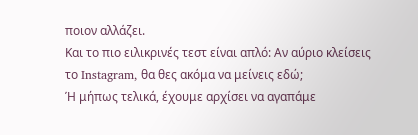ποιον αλλάζει.
Και το πιο ειλικρινές τεστ είναι απλό: Αν αύριο κλείσεις το Instagram, θα θες ακόμα να μείνεις εδώ;
Ή μήπως τελικά, έχουμε αρχίσει να αγαπάμε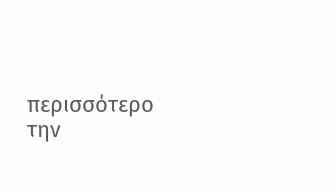περισσότερο την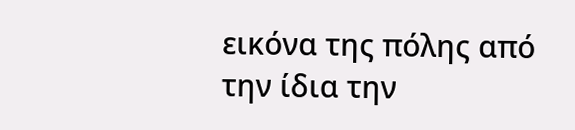εικόνα της πόλης από την ίδια την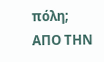πόλη;
ΑΠΟ ΤΗΝ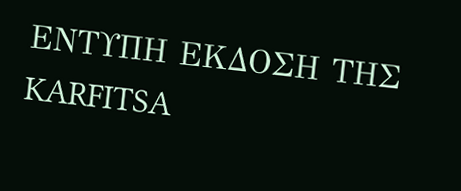ΕΝΤΥΠΗ ΕΚΔΟΣΗ ΤΗΣ KARFITSA